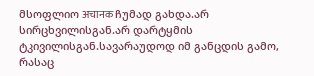მსოფლიო अचानक ჩუმად გახდა.არ სირცხვილისგან.არ დარტყმის ტკივილისგან.სავარაუდოდ იმ განცდის გამო, რასაც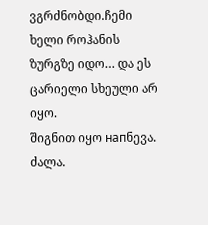ვგრძნობდი.ჩემი ხელი როჰანის ზურგზე იდო… და ეს ცარიელი სხეული არ იყო.
შიგნით იყო напნევა. ძალა.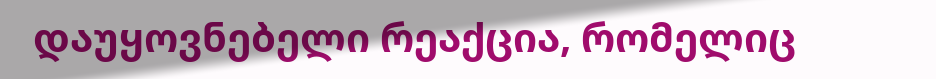დაუყოვნებელი რეაქცია, რომელიც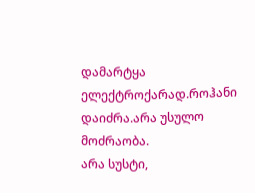დამარტყა ელექტროქარად.როჰანი დაიძრა.არა უსულო მოძრაობა.
არა სუსტი,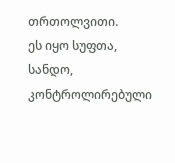თრთოლვითი.
ეს იყო სუფთა, სანდო, კონტროლირებული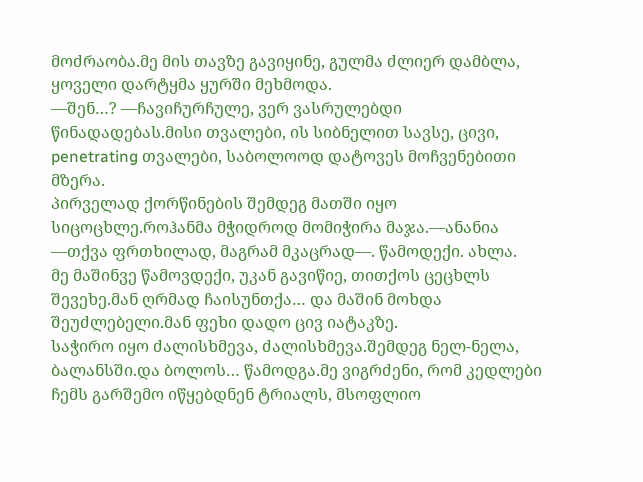მოძრაობა.მე მის თავზე გავიყინე, გულმა ძლიერ დამბლა, ყოველი დარტყმა ყურში მეხმოდა.
—შენ…? —ჩავიჩურჩულე, ვერ ვასრულებდი წინადადებას.მისი თვალები, ის სიბნელით სავსე, ცივი, penetrating თვალები, საბოლოოდ დატოვეს მოჩვენებითი მზერა.
პირველად ქორწინების შემდეგ მათში იყო სიცოცხლე.როჰანმა მჭიდროდ მომიჭირა მაჯა.—ანანია —თქვა ფრთხილად, მაგრამ მკაცრად—. წამოდექი. ახლა.
მე მაშინვე წამოვდექი, უკან გავიწიე, თითქოს ცეცხლს შევეხე.მან ღრმად ჩაისუნთქა… და მაშინ მოხდა შეუძლებელი.მან ფეხი დადო ცივ იატაკზე.
საჭირო იყო ძალისხმევა, ძალისხმევა.შემდეგ ნელ-ნელა, ბალანსში.და ბოლოს… წამოდგა.მე ვიგრძენი, რომ კედლები ჩემს გარშემო იწყებდნენ ტრიალს, მსოფლიო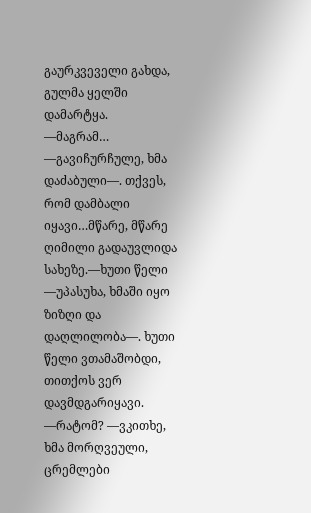გაურკვეველი გახდა, გულმა ყელში დამარტყა.
—მაგრამ… —გავიჩურჩულე, ხმა დაძაბული—. თქვეს, რომ დამბალი იყავი…მწარე, მწარე ღიმილი გადაუვლიდა სახეზე.—ხუთი წელი —უპასუხა, ხმაში იყო ზიზღი და დაღლილობა—. ხუთი წელი ვთამაშობდი, თითქოს ვერ დავმდგარიყავი.
—რატომ? —ვკითხე, ხმა მორღვეული, ცრემლები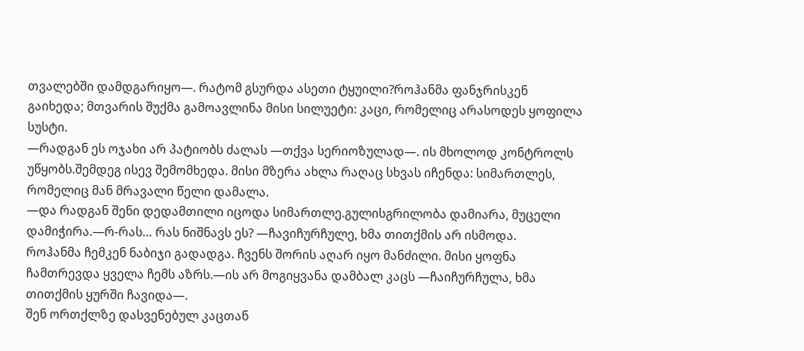თვალებში დამდგარიყო—. რატომ გსურდა ასეთი ტყუილი?როჰანმა ფანჯრისკენ გაიხედა; მთვარის შუქმა გამოავლინა მისი სილუეტი: კაცი, რომელიც არასოდეს ყოფილა სუსტი.
—რადგან ეს ოჯახი არ პატიობს ძალას —თქვა სერიოზულად—. ის მხოლოდ კონტროლს უწყობს.შემდეგ ისევ შემომხედა. მისი მზერა ახლა რაღაც სხვას იჩენდა: სიმართლეს, რომელიც მან მრავალი წელი დამალა.
—და რადგან შენი დედამთილი იცოდა სიმართლე.გულისგრილობა დამიარა, მუცელი დამიჭირა.—რ-რას… რას ნიშნავს ეს? —ჩავიჩურჩულე, ხმა თითქმის არ ისმოდა.
როჰანმა ჩემკენ ნაბიჯი გადადგა. ჩვენს შორის აღარ იყო მანძილი. მისი ყოფნა ჩამთრევდა ყველა ჩემს აზრს.—ის არ მოგიყვანა დამბალ კაცს —ჩაიჩურჩულა, ხმა თითქმის ყურში ჩავიდა—.
შენ ორთქლზე დასვენებულ კაცთან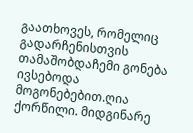გაათხოვეს, რომელიც გადარჩენისთვის თამაშობდაჩემი გონება ივსებოდა მოგონებებით.ღია ქორწილი. მიდგინარე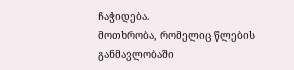ჩაჭიდება.
მოთხრობა, რომელიც წლების განმავლობაში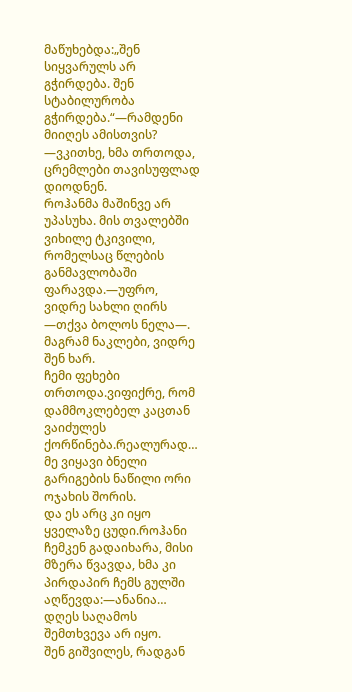მაწუხებდა:„შენ სიყვარულს არ გჭირდება. შენ სტაბილურობა გჭირდება.“—რამდენი მიიღეს ამისთვის? —ვკითხე, ხმა თრთოდა, ცრემლები თავისუფლად დიოდნენ.
როჰანმა მაშინვე არ უპასუხა. მის თვალებში ვიხილე ტკივილი, რომელსაც წლების განმავლობაში ფარავდა.—უფრო, ვიდრე სახლი ღირს —თქვა ბოლოს ნელა—. მაგრამ ნაკლები, ვიდრე შენ ხარ.
ჩემი ფეხები თრთოდა.ვიფიქრე, რომ დამმოკლებელ კაცთან ვაიძულეს ქორწინება.რეალურად… მე ვიყავი ბნელი გარიგების ნაწილი ორი ოჯახის შორის.
და ეს არც კი იყო ყველაზე ცუდი.როჰანი ჩემკენ გადაიხარა, მისი მზერა წვავდა, ხმა კი პირდაპირ ჩემს გულში აღწევდა:—ანანია… დღეს საღამოს შემთხვევა არ იყო.
შენ გიშვილეს, რადგან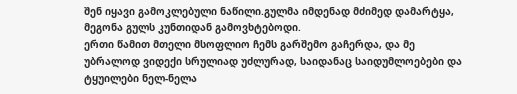შენ იყავი გამოკლებული ნაწილი.გულმა იმდენად მძიმედ დამარტყა, მეგონა გულს კუნთიდან გამოვხტებოდი.
ერთი წამით მთელი მსოფლიო ჩემს გარშემო გაჩერდა, და მე უბრალოდ ვიდექი სრულიად უძლურად, საიდანაც საიდუმლოებები და ტყუილები ნელ-ნელა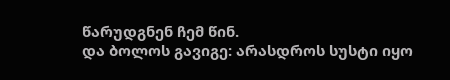წარუდგნენ ჩემ წინ.
და ბოლოს გავიგე: არასდროს სუსტი იყო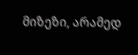მიზეზი, არამედ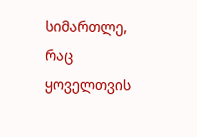სიმართლე, რაც ყოველთვის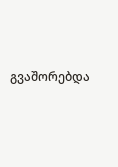გვაშორებდა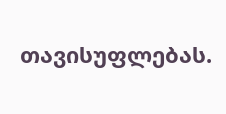თავისუფლებას.